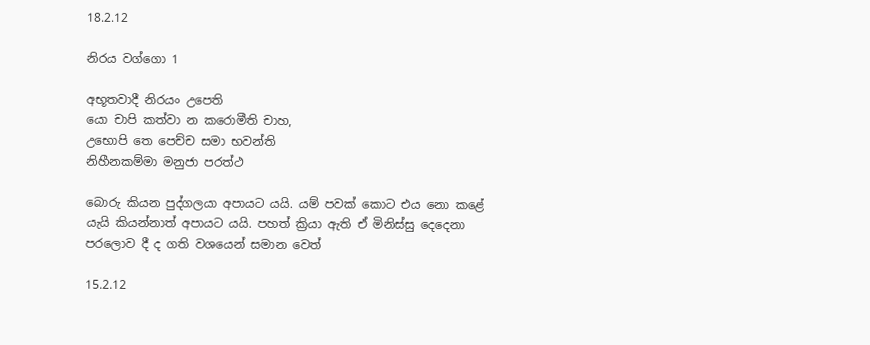18.2.12

නිරය වග්ගො 1

අභූතවාදී නිරයං උපෙති
යො චාපි කත්වා න කරොමීති චාහ,
උභොපි තෙ පෙච්ච සමා භවන්ති
නිහීනකම්මා මනුජා පරත්ථ

බොරු කියන පුද්ගලයා අපායට යයි. යම් පවක් කොට එය නො කළේ යැයි කියන්නාත් අපායට යයි. පහත් ක්‍රියා ඇති ඒ මිනිස්සු දෙදෙනා පරලොව දී ද ගති වශයෙන් සමාන වෙත්

15.2.12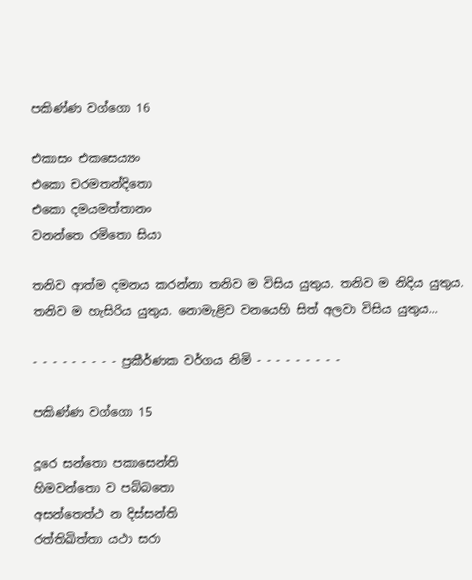පකිණ්ණ වග්ගො 16

එකාසං එකසෙය්‍යං
එකො චරමතන්දිතො
එකො දමයමත්තානං
වනන්තෙ රමිතො සියා

තනිව ආත්ම දමනය කරන්නා තනිව ම විසිය යුතුය. තනිව ම නිදිය යුතුය. තනිව ම හැසිරිය යුතුය. නොමැළිව වනයෙහි සිත් අලවා විසිය යුතුය...

- - - - - - - - - ප්‍රකීර්ණක වර්ගය නිමි - - - - - - - - -

පකිණ්ණ වග්ගො 15

දූරෙ සන්තො පකාසෙන්ති
හිමවන්තො ව පබ්බතො
අසන්තෙත්ථ න දිස්සන්ති
රත්තිඛිත්තා යථා සරා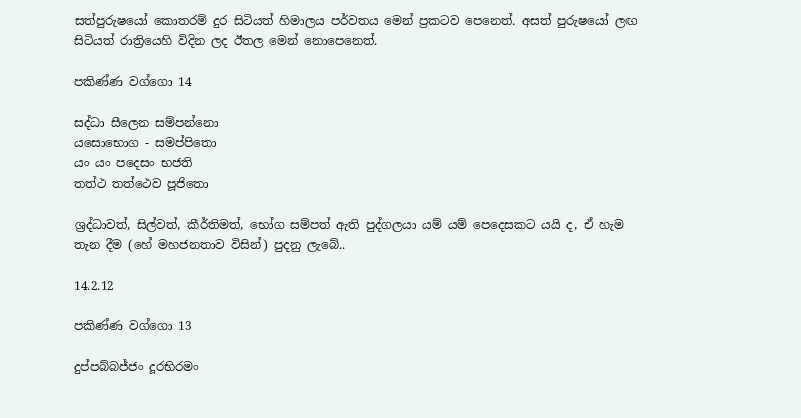සත්පුරුෂයෝ කොතරම් දුර සිටියත් හිමාලය පර්වතය මෙන් ප්‍රකටව පෙනෙත්. අසත් පුරුෂයෝ ලඟ සිටියත් රාත්‍රියෙහි විදින ලද ඊතල මෙන් නොපෙනෙත්.

පකිණ්ණ වග්ගො 14

සද්ධා සීලෙන සම්පන්නො
යසොභොග - සමප්පිතො
යං යං පදෙසං භජති
තත්ථ තත්ථෙව පූජිතො

ශ්‍රද්ධාවත්, සිල්වත්, කීර්තිමත්, භෝග සම්පත් ඇති පුද්ගලයා යම් යම් පෙදෙසකට යයි ද, ඒ හැම තැන දීම (හේ මහජනතාව විසින්) පුදනු ලැබේ..

14.2.12

පකිණ්ණ වග්ගො 13

දුප්පබ්බජ්ජං දූරභිරමං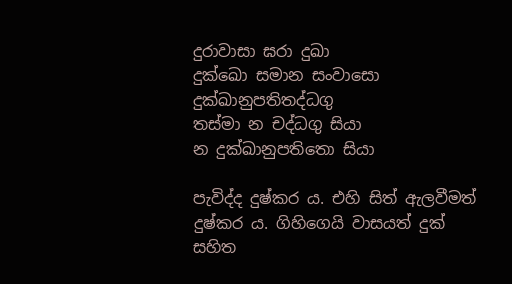දුරාවාසා ඝරා දුඛා
දුක්ඛො සමාන සංවාසො
දුක්ඛානුපතිතද්ධගු
තස්මා න චද්ධගු සියා
න දුක්ඛානුපතිතො සියා

පැවිද්ද දුෂ්කර ය. එහි සිත් ඇලවීමත් දුෂ්කර ය. ගිහිගෙයි වාසයත් දුක් සහිත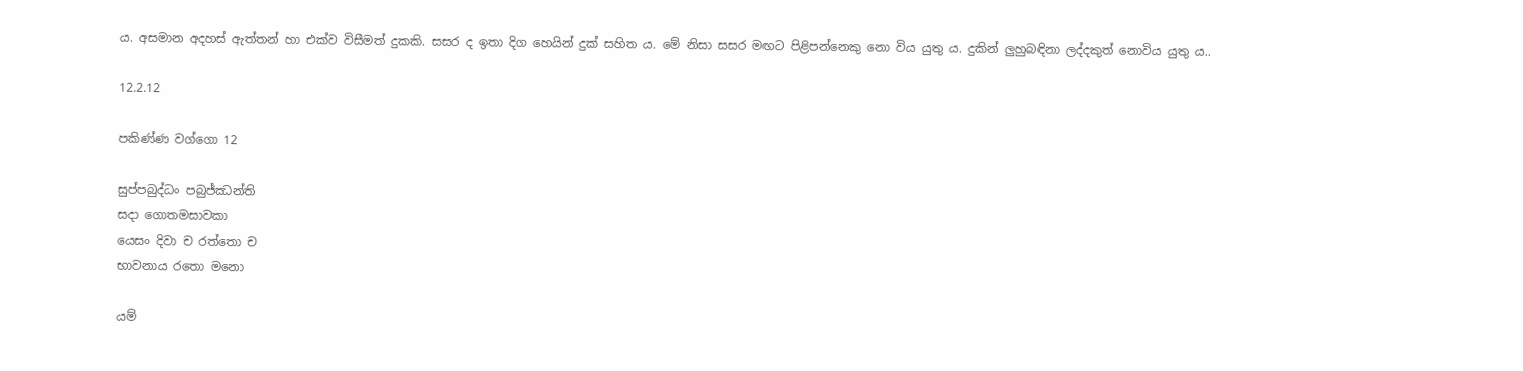ය. අසමාන අදහස් ඇත්තන් හා එක්ව විසීමත් දුකකි. සසර ද ඉතා දිග හෙයින් දුක් සහිත ය. මේ නිසා සසර මඟට පිළිපන්නෙකු නො විය යුතු ය. දුකින් ලුහුබඳිනා ලද්දකුත් නොවිය යුතු ය..

12.2.12

පකිණ්ණ වග්ගො 12

සුප්පබුද්ධං පබුජ්ඣන්ති
සදා ගොතමසාවකා
යෙසං දිවා ච රත්තො ච
භාවනාය රතො මනො

යම්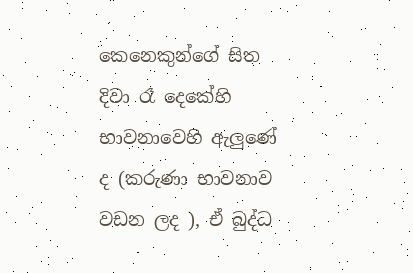කෙනෙකුන්ගේ සිත දිවා රෑ දෙකේහි භාවනාවෙහි ඇලුණේ ද (කරුණා භාවනාව වඩන ලද ), ඒ බුද්ධ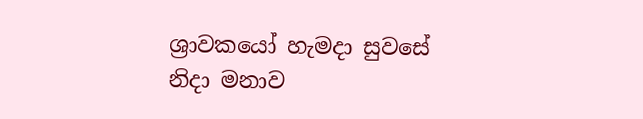ශ්‍රාවකයෝ හැමදා සුවසේ නිදා මනාව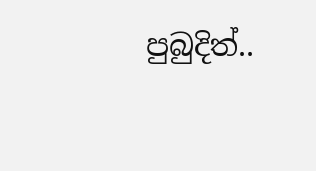පුබුදිත්..